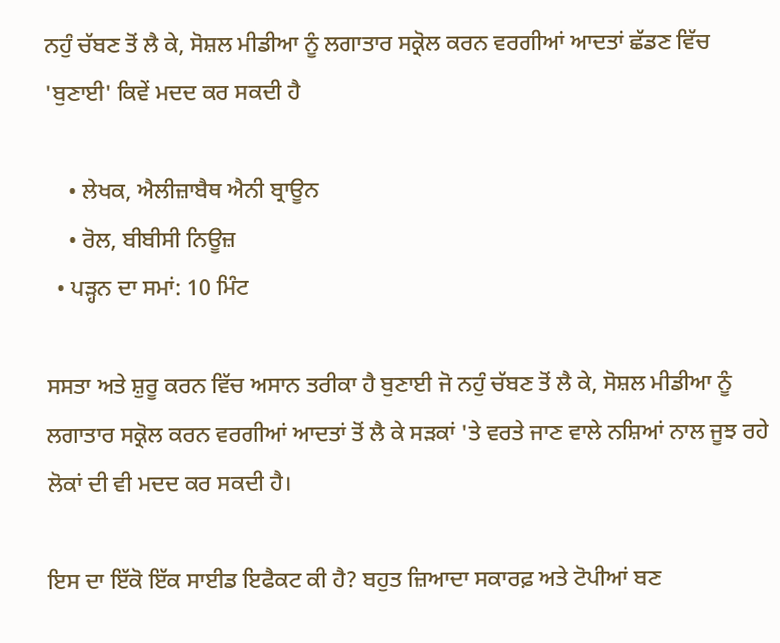ਨਹੁੰ ਚੱਬਣ ਤੋਂ ਲੈ ਕੇ, ਸੋਸ਼ਲ ਮੀਡੀਆ ਨੂੰ ਲਗਾਤਾਰ ਸਕ੍ਰੋਲ ਕਰਨ ਵਰਗੀਆਂ ਆਦਤਾਂ ਛੱਡਣ ਵਿੱਚ 'ਬੁਣਾਈ' ਕਿਵੇਂ ਮਦਦ ਕਰ ਸਕਦੀ ਹੈ

    • ਲੇਖਕ, ਐਲੀਜ਼ਾਬੈਥ ਐਨੀ ਬ੍ਰਾਊਨ
    • ਰੋਲ, ਬੀਬੀਸੀ ਨਿਊਜ਼
  • ਪੜ੍ਹਨ ਦਾ ਸਮਾਂ: 10 ਮਿੰਟ

ਸਸਤਾ ਅਤੇ ਸ਼ੁਰੂ ਕਰਨ ਵਿੱਚ ਅਸਾਨ ਤਰੀਕਾ ਹੈ ਬੁਣਾਈ ਜੋ ਨਹੁੰ ਚੱਬਣ ਤੋਂ ਲੈ ਕੇ, ਸੋਸ਼ਲ ਮੀਡੀਆ ਨੂੰ ਲਗਾਤਾਰ ਸਕ੍ਰੋਲ ਕਰਨ ਵਰਗੀਆਂ ਆਦਤਾਂ ਤੋਂ ਲੈ ਕੇ ਸੜਕਾਂ 'ਤੇ ਵਰਤੇ ਜਾਣ ਵਾਲੇ ਨਸ਼ਿਆਂ ਨਾਲ ਜੂਝ ਰਹੇ ਲੋਕਾਂ ਦੀ ਵੀ ਮਦਦ ਕਰ ਸਕਦੀ ਹੈ।

ਇਸ ਦਾ ਇੱਕੋ ਇੱਕ ਸਾਈਡ ਇਫੈਕਟ ਕੀ ਹੈ? ਬਹੁਤ ਜ਼ਿਆਦਾ ਸਕਾਰਫ਼ ਅਤੇ ਟੋਪੀਆਂ ਬਣ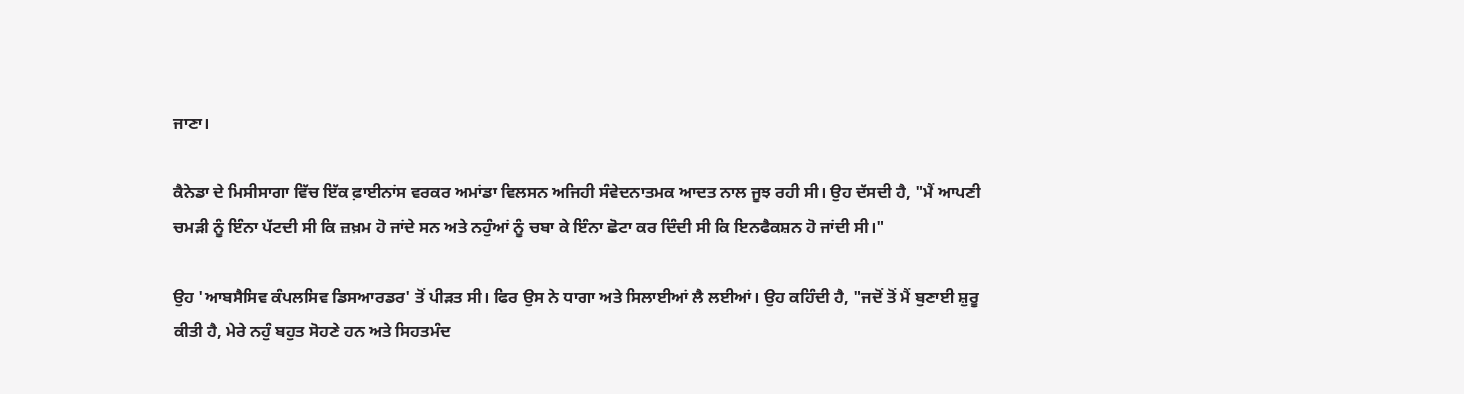ਜਾਣਾ।

ਕੈਨੇਡਾ ਦੇ ਮਿਸੀਸਾਗਾ ਵਿੱਚ ਇੱਕ ਫ਼ਾਈਨਾਂਸ ਵਰਕਰ ਅਮਾਂਡਾ ਵਿਲਸਨ ਅਜਿਹੀ ਸੰਵੇਦਨਾਤਮਕ ਆਦਤ ਨਾਲ ਜੂਝ ਰਹੀ ਸੀ। ਉਹ ਦੱਸਦੀ ਹੈ, "ਮੈਂ ਆਪਣੀ ਚਮੜੀ ਨੂੰ ਇੰਨਾ ਪੱਟਦੀ ਸੀ ਕਿ ਜ਼ਖ਼ਮ ਹੋ ਜਾਂਦੇ ਸਨ ਅਤੇ ਨਹੁੰਆਂ ਨੂੰ ਚਬਾ ਕੇ ਇੰਨਾ ਛੋਟਾ ਕਰ ਦਿੰਦੀ ਸੀ ਕਿ ਇਨਫੈਕਸ਼ਨ ਹੋ ਜਾਂਦੀ ਸੀ।"

ਉਹ 'ਆਬਸੈਸਿਵ ਕੰਪਲਸਿਵ ਡਿਸਆਰਡਰ' ਤੋਂ ਪੀੜਤ ਸੀ। ਫਿਰ ਉਸ ਨੇ ਧਾਗਾ ਅਤੇ ਸਿਲਾਈਆਂ ਲੈ ਲਈਆਂ। ਉਹ ਕਹਿੰਦੀ ਹੈ, "ਜਦੋਂ ਤੋਂ ਮੈਂ ਬੁਣਾਈ ਸ਼ੁਰੂ ਕੀਤੀ ਹੈ, ਮੇਰੇ ਨਹੁੰ ਬਹੁਤ ਸੋਹਣੇ ਹਨ ਅਤੇ ਸਿਹਤਮੰਦ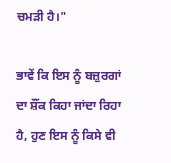ਚਮੜੀ ਹੈ।"

ਭਾਵੇਂ ਕਿ ਇਸ ਨੂੰ ਬਜ਼ੁਰਗਾਂ ਦਾ ਸ਼ੌਂਕ ਕਿਹਾ ਜਾਂਦਾ ਰਿਹਾ ਹੈ, ਹੁਣ ਇਸ ਨੂੰ ਕਿਸੇ ਵੀ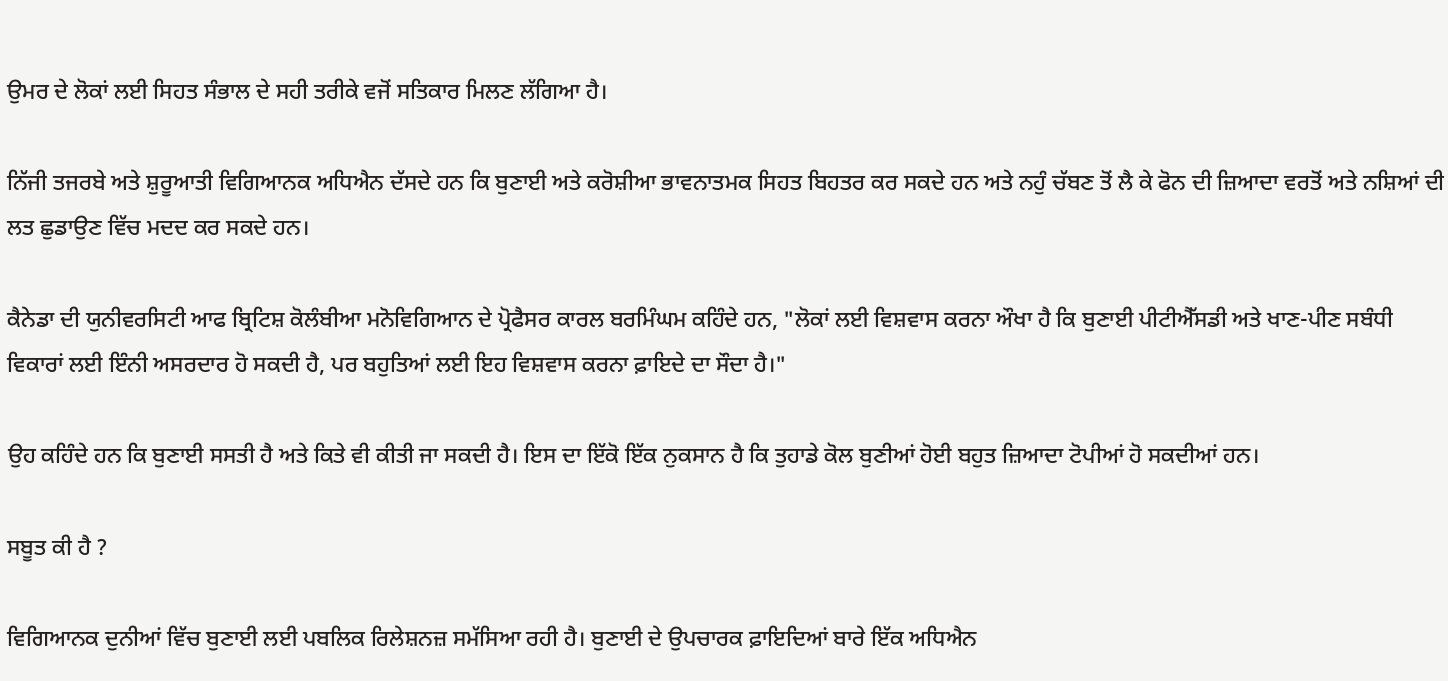ਉਮਰ ਦੇ ਲੋਕਾਂ ਲਈ ਸਿਹਤ ਸੰਭਾਲ ਦੇ ਸਹੀ ਤਰੀਕੇ ਵਜੋਂ ਸਤਿਕਾਰ ਮਿਲਣ ਲੱਗਿਆ ਹੈ।

ਨਿੱਜੀ ਤਜਰਬੇ ਅਤੇ ਸ਼ੁਰੂਆਤੀ ਵਿਗਿਆਨਕ ਅਧਿਐਨ ਦੱਸਦੇ ਹਨ ਕਿ ਬੁਣਾਈ ਅਤੇ ਕਰੋਸ਼ੀਆ ਭਾਵਨਾਤਮਕ ਸਿਹਤ ਬਿਹਤਰ ਕਰ ਸਕਦੇ ਹਨ ਅਤੇ ਨਹੁੰ ਚੱਬਣ ਤੋਂ ਲੈ ਕੇ ਫੋਨ ਦੀ ਜ਼ਿਆਦਾ ਵਰਤੋਂ ਅਤੇ ਨਸ਼ਿਆਂ ਦੀ ਲਤ ਛੁਡਾਉਣ ਵਿੱਚ ਮਦਦ ਕਰ ਸਕਦੇ ਹਨ।

ਕੈਨੇਡਾ ਦੀ ਯੁਨੀਵਰਸਿਟੀ ਆਫ ਬ੍ਰਿਟਿਸ਼ ਕੋਲੰਬੀਆ ਮਨੋਵਿਗਿਆਨ ਦੇ ਪ੍ਰੋਫੈਸਰ ਕਾਰਲ ਬਰਮਿੰਘਮ ਕਹਿੰਦੇ ਹਨ, "ਲੋਕਾਂ ਲਈ ਵਿਸ਼ਵਾਸ ਕਰਨਾ ਔਖਾ ਹੈ ਕਿ ਬੁਣਾਈ ਪੀਟੀਐੱਸਡੀ ਅਤੇ ਖਾਣ-ਪੀਣ ਸਬੰਧੀ ਵਿਕਾਰਾਂ ਲਈ ਇੰਨੀ ਅਸਰਦਾਰ ਹੋ ਸਕਦੀ ਹੈ, ਪਰ ਬਹੁਤਿਆਂ ਲਈ ਇਹ ਵਿਸ਼ਵਾਸ ਕਰਨਾ ਫ਼ਾਇਦੇ ਦਾ ਸੌਦਾ ਹੈ।"

ਉਹ ਕਹਿੰਦੇ ਹਨ ਕਿ ਬੁਣਾਈ ਸਸਤੀ ਹੈ ਅਤੇ ਕਿਤੇ ਵੀ ਕੀਤੀ ਜਾ ਸਕਦੀ ਹੈ। ਇਸ ਦਾ ਇੱਕੋ ਇੱਕ ਨੁਕਸਾਨ ਹੈ ਕਿ ਤੁਹਾਡੇ ਕੋਲ ਬੁਣੀਆਂ ਹੋਈ ਬਹੁਤ ਜ਼ਿਆਦਾ ਟੋਪੀਆਂ ਹੋ ਸਕਦੀਆਂ ਹਨ।

ਸਬੂਤ ਕੀ ਹੈ ?

ਵਿਗਿਆਨਕ ਦੁਨੀਆਂ ਵਿੱਚ ਬੁਣਾਈ ਲਈ ਪਬਲਿਕ ਰਿਲੇਸ਼ਨਜ਼ ਸਮੱਸਿਆ ਰਹੀ ਹੈ। ਬੁਣਾਈ ਦੇ ਉਪਚਾਰਕ ਫ਼ਾਇਦਿਆਂ ਬਾਰੇ ਇੱਕ ਅਧਿਐਨ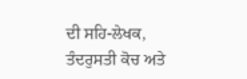ਦੀ ਸਹਿ-ਲੇਖਕ, ਤੰਦਰੁਸਤੀ ਕੋਚ ਅਤੇ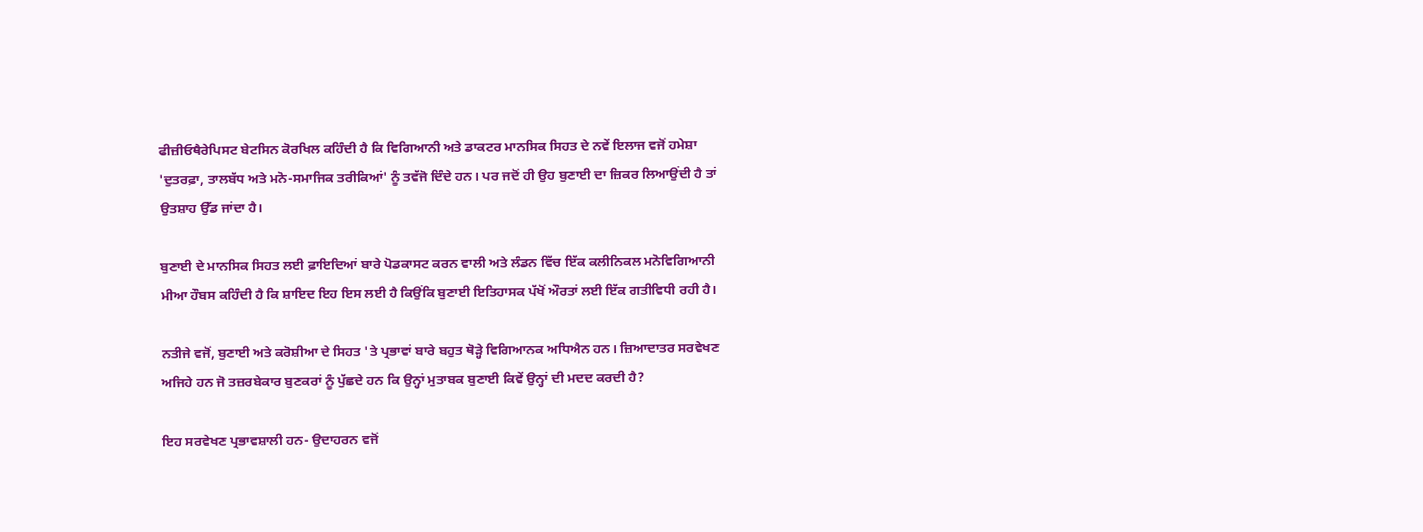ਫੀਜ਼ੀਓਥੈਰੇਪਿਸਟ ਬੇਟਸਿਨ ਕੋਰਖਿਲ ਕਹਿੰਦੀ ਹੈ ਕਿ ਵਿਗਿਆਨੀ ਅਤੇ ਡਾਕਟਰ ਮਾਨਸਿਕ ਸਿਹਤ ਦੇ ਨਵੇਂ ਇਲਾਜ ਵਜੋਂ ਹਮੇਸ਼ਾ 'ਦੁਤਰਫ਼ਾ, ਤਾਲਬੱਧ ਅਤੇ ਮਨੋ-ਸਮਾਜਿਕ ਤਰੀਕਿਆਂ' ਨੂੰ ਤਵੱਜੋ ਦਿੰਦੇ ਹਨ। ਪਰ ਜਦੋਂ ਹੀ ਉਹ ਬੁਣਾਈ ਦਾ ਜ਼ਿਕਰ ਲਿਆਉਂਦੀ ਹੈ ਤਾਂ ਉਤਸ਼ਾਹ ਉੱਡ ਜਾਂਦਾ ਹੈ।

ਬੁਣਾਈ ਦੇ ਮਾਨਸਿਕ ਸਿਹਤ ਲਈ ਫ਼ਾਇਦਿਆਂ ਬਾਰੇ ਪੋਡਕਾਸਟ ਕਰਨ ਵਾਲੀ ਅਤੇ ਲੰਡਨ ਵਿੱਚ ਇੱਕ ਕਲੀਨਿਕਲ ਮਨੋਵਿਗਿਆਨੀ ਮੀਆ ਹੌਬਸ ਕਹਿੰਦੀ ਹੈ ਕਿ ਸ਼ਾਇਦ ਇਹ ਇਸ ਲਈ ਹੈ ਕਿਉਂਕਿ ਬੁਣਾਈ ਇਤਿਹਾਸਕ ਪੱਖੋਂ ਔਰਤਾਂ ਲਈ ਇੱਕ ਗਤੀਵਿਧੀ ਰਹੀ ਹੈ।

ਨਤੀਜੇ ਵਜੋਂ, ਬੁਣਾਈ ਅਤੇ ਕਰੋਸ਼ੀਆ ਦੇ ਸਿਹਤ 'ਤੇ ਪ੍ਰਭਾਵਾਂ ਬਾਰੇ ਬਹੁਤ ਥੋੜ੍ਹੇ ਵਿਗਿਆਨਕ ਅਧਿਐਨ ਹਨ। ਜ਼ਿਆਦਾਤਰ ਸਰਵੇਖਣ ਅਜਿਹੇ ਹਨ ਜੋ ਤਜ਼ਰਬੇਕਾਰ ਬੁਣਕਰਾਂ ਨੂੰ ਪੁੱਛਦੇ ਹਨ ਕਿ ਉਨ੍ਹਾਂ ਮੁਤਾਬਕ ਬੁਣਾਈ ਕਿਵੇਂ ਉਨ੍ਹਾਂ ਦੀ ਮਦਦ ਕਰਦੀ ਹੈ?

ਇਹ ਸਰਵੇਖਣ ਪ੍ਰਭਾਵਸ਼ਾਲੀ ਹਨ- ਉਦਾਹਰਨ ਵਜੋਂ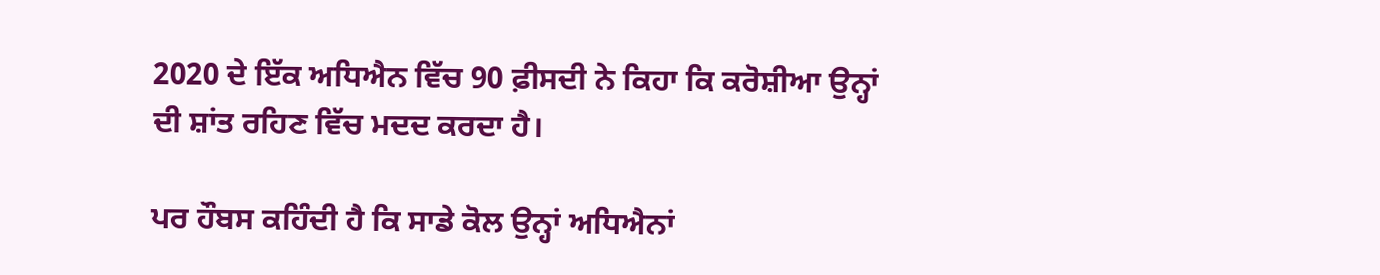2020 ਦੇ ਇੱਕ ਅਧਿਐਨ ਵਿੱਚ 90 ਫ਼ੀਸਦੀ ਨੇ ਕਿਹਾ ਕਿ ਕਰੋਸ਼ੀਆ ਉਨ੍ਹਾਂ ਦੀ ਸ਼ਾਂਤ ਰਹਿਣ ਵਿੱਚ ਮਦਦ ਕਰਦਾ ਹੈ।

ਪਰ ਹੌਬਸ ਕਹਿੰਦੀ ਹੈ ਕਿ ਸਾਡੇ ਕੋਲ ਉਨ੍ਹਾਂ ਅਧਿਐਨਾਂ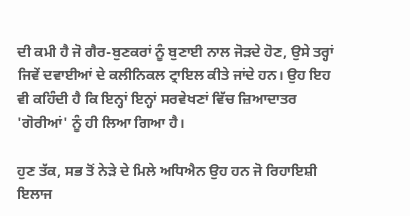ਦੀ ਕਮੀ ਹੈ ਜੋ ਗੈਰ-ਬੁਣਕਰਾਂ ਨੂੰ ਬੁਣਾਈ ਨਾਲ ਜੋੜਦੇ ਹੋਣ, ਉਸੇ ਤਰ੍ਹਾਂ ਜਿਵੇਂ ਦਵਾਈਆਂ ਦੇ ਕਲੀਨਿਕਲ ਟ੍ਰਾਇਲ ਕੀਤੇ ਜਾਂਦੇ ਹਨ। ਉਹ ਇਹ ਵੀ ਕਹਿੰਦੀ ਹੈ ਕਿ ਇਨ੍ਹਾਂ ਇਨ੍ਹਾਂ ਸਰਵੇਖਣਾਂ ਵਿੱਚ ਜ਼ਿਆਦਾਤਰ 'ਗੋਰੀਆਂ' ਨੂੰ ਹੀ ਲਿਆ ਗਿਆ ਹੈ।

ਹੁਣ ਤੱਕ, ਸਭ ਤੋਂ ਨੇੜੇ ਦੇ ਮਿਲੇ ਅਧਿਐਨ ਉਹ ਹਨ ਜੋ ਰਿਹਾਇਸ਼ੀ ਇਲਾਜ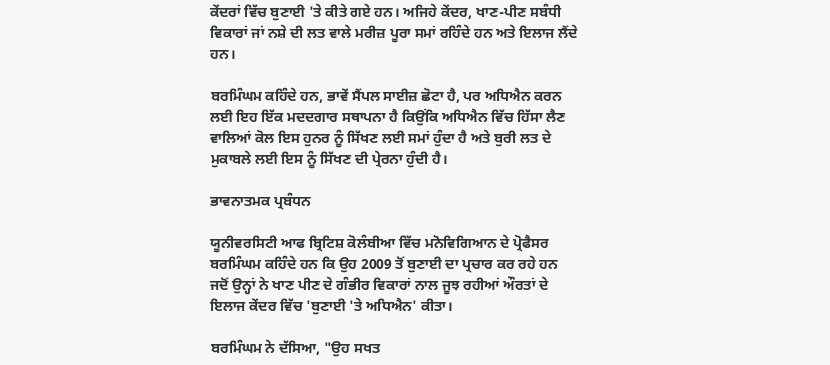ਕੇਂਦਰਾਂ ਵਿੱਚ ਬੁਣਾਈ 'ਤੇ ਕੀਤੇ ਗਏ ਹਨ। ਅਜਿਹੇ ਕੇਂਦਰ, ਖਾਣ-ਪੀਣ ਸਬੰਧੀ ਵਿਕਾਰਾਂ ਜਾਂ ਨਸ਼ੇ ਦੀ ਲਤ ਵਾਲੇ ਮਰੀਜ਼ ਪੂਰਾ ਸਮਾਂ ਰਹਿੰਦੇ ਹਨ ਅਤੇ ਇਲਾਜ ਲੈਂਦੇ ਹਨ।

ਬਰਮਿੰਘਮ ਕਹਿੰਦੇ ਹਨ, ਭਾਵੇਂ ਸੈਂਪਲ ਸਾਈਜ਼ ਛੋਟਾ ਹੈ, ਪਰ ਅਧਿਐਨ ਕਰਨ ਲਈ ਇਹ ਇੱਕ ਮਦਦਗਾਰ ਸਥਾਪਨਾ ਹੈ ਕਿਉਂਕਿ ਅਧਿਐਨ ਵਿੱਚ ਹਿੱਸਾ ਲੈਣ ਵਾਲਿਆਂ ਕੋਲ ਇਸ ਹੁਨਰ ਨੂੰ ਸਿੱਖਣ ਲਈ ਸਮਾਂ ਹੁੰਦਾ ਹੈ ਅਤੇ ਬੁਰੀ ਲਤ ਦੇ ਮੁਕਾਬਲੇ ਲਈ ਇਸ ਨੂੰ ਸਿੱਖਣ ਦੀ ਪ੍ਰੇਰਨਾ ਹੁੰਦੀ ਹੈ।

ਭਾਵਨਾਤਮਕ ਪ੍ਰਬੰਧਨ

ਯੂਨੀਵਰਸਿਟੀ ਆਫ ਬ੍ਰਿਟਿਸ਼ ਕੋਲੰਬੀਆ ਵਿੱਚ ਮਨੋਵਿਗਿਆਨ ਦੇ ਪ੍ਰੋਫੈਸਰ ਬਰਮਿੰਘਮ ਕਹਿੰਦੇ ਹਨ ਕਿ ਉਹ 2009 ਤੋਂ ਬੁਣਾਈ ਦਾ ਪ੍ਰਚਾਰ ਕਰ ਰਹੇ ਹਨ ਜਦੋਂ ਉਨ੍ਹਾਂ ਨੇ ਖਾਣ ਪੀਣ ਦੇ ਗੰਭੀਰ ਵਿਕਾਰਾਂ ਨਾਲ ਜੂਝ ਰਹੀਆਂ ਔਰਤਾਂ ਦੇ ਇਲਾਜ ਕੇਂਦਰ ਵਿੱਚ 'ਬੁਣਾਈ 'ਤੇ ਅਧਿਐਨ' ਕੀਤਾ।

ਬਰਮਿੰਘਮ ਨੇ ਦੱਸਿਆ, "ਉਹ ਸਖਤ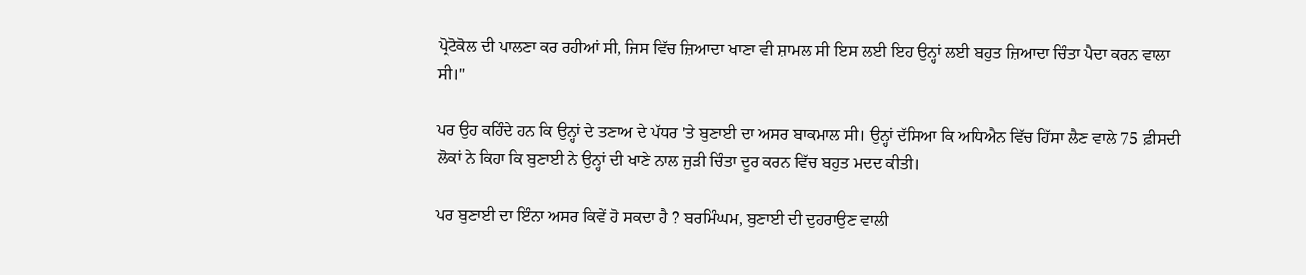ਪ੍ਰੋਟੋਕੋਲ ਦੀ ਪਾਲਣਾ ਕਰ ਰਹੀਆਂ ਸੀ, ਜਿਸ ਵਿੱਚ ਜ਼ਿਆਦਾ ਖਾਣਾ ਵੀ ਸ਼ਾਮਲ ਸੀ ਇਸ ਲਈ ਇਹ ਉਨ੍ਹਾਂ ਲਈ ਬਹੁਤ ਜ਼ਿਆਦਾ ਚਿੰਤਾ ਪੈਦਾ ਕਰਨ ਵਾਲਾ ਸੀ।"

ਪਰ ਉਹ ਕਹਿੰਦੇ ਹਨ ਕਿ ਉਨ੍ਹਾਂ ਦੇ ਤਣਾਅ ਦੇ ਪੱਧਰ 'ਤੇ ਬੁਣਾਈ ਦਾ ਅਸਰ ਬਾਕਮਾਲ ਸੀ। ਉਨ੍ਹਾਂ ਦੱਸਿਆ ਕਿ ਅਧਿਐਨ ਵਿੱਚ ਹਿੱਸਾ ਲੈਣ ਵਾਲੇ 75 ਫ਼ੀਸਦੀ ਲੋਕਾਂ ਨੇ ਕਿਹਾ ਕਿ ਬੁਣਾਈ ਨੇ ਉਨ੍ਹਾਂ ਦੀ ਖਾਣੇ ਨਾਲ ਜੁੜੀ ਚਿੰਤਾ ਦੂਰ ਕਰਨ ਵਿੱਚ ਬਹੁਤ ਮਦਦ ਕੀਤੀ।

ਪਰ ਬੁਣਾਈ ਦਾ ਇੰਨਾ ਅਸਰ ਕਿਵੇਂ ਹੋ ਸਕਦਾ ਹੈ ? ਬਰਮਿੰਘਮ, ਬੁਣਾਈ ਦੀ ਦੁਹਰਾਉਣ ਵਾਲੀ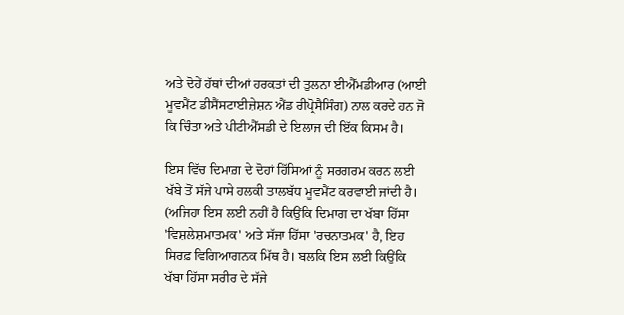ਅਤੇ ਦੋਹੇਂ ਹੱਥਾਂ ਦੀਆਂ ਹਰਕਤਾਂ ਦੀ ਤੁਲਨਾ ਈਐੱਮਡੀਆਰ (ਆਈ ਮੂਵਮੈਂਟ ਡੀਸੈਂਸਟਾਈਜ਼ੇਸ਼ਨ ਐਂਡ ਰੀਪ੍ਰੋਸੈਸਿੰਗ) ਨਾਲ ਕਰਦੇ ਹਨ ਜੋ ਕਿ ਚਿੰਤਾ ਅਤੇ ਪੀਟੀਐੱਸਡੀ ਦੇ ਇਲਾਜ ਦੀ ਇੱਕ ਕਿਸਮ ਹੈ।

ਇਸ ਵਿੱਚ ਦਿਮਾਗ਼ ਦੇ ਦੋਹਾਂ ਹਿੱਸਿਆਂ ਨੂੰ ਸਰਗਰਮ ਕਰਨ ਲਈ ਖੱਬੇ ਤੋਂ ਸੱਜੇ ਪਾਸੇ ਹਲਕੀ ਤਾਲਬੱਧ ਮੂਵਮੈਂਟ ਕਰਵਾਈ ਜਾਂਦੀ ਹੈ। (ਅਜਿਹਾ ਇਸ ਲਈ ਨਹੀਂ ਹੈ ਕਿਉਂਕਿ ਦਿਮਾਗ ਦਾ ਖੱਬਾ ਹਿੱਸਾ 'ਵਿਸ਼ਲੇਸ਼ਮਾਤਮਕ' ਅਤੇ ਸੱਜਾ ਹਿੱਸਾ 'ਰਚਨਾਤਮਕ' ਹੈ, ਇਹ ਸਿਰਫ਼ ਵਿਗਿਆਗਨਕ ਮਿੱਥ ਹੈ। ਬਲਕਿ ਇਸ ਲਈ ਕਿਉਂਕਿ ਖੱਬਾ ਹਿੱਸਾ ਸਰੀਰ ਦੇ ਸੱਜੇ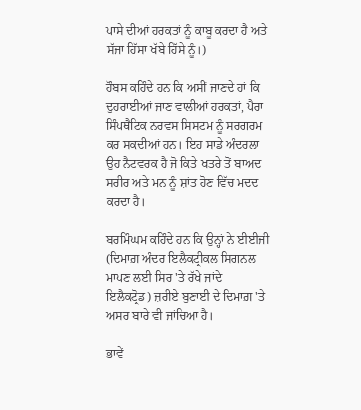ਪਾਸੇ ਦੀਆਂ ਹਰਕਤਾਂ ਨੂੰ ਕਾਬੂ ਕਰਦਾ ਹੈ ਅਤੇ ਸੱਜਾ ਹਿੱਸਾ ਖੱਬੇ ਹਿੱਸੇ ਨੂੰ।)

ਹੌਬਸ ਕਹਿੰਦੇ ਹਨ ਕਿ ਅਸੀਂ ਜਾਣਦੇ ਹਾਂ ਕਿ ਦੁਹਰਾਈਆਂ ਜਾਣ ਵਾਲੀਆਂ ਹਰਕਤਾਂ, ਪੈਰਾ ਸਿੰਪਥੈਟਿਕ ਨਰਵਸ ਸਿਸਟਮ ਨੂੰ ਸਰਗਰਮ ਕਰ ਸਕਦੀਆਂ ਹਨ। ਇਹ ਸਾਡੇ ਅੰਦਰਲਾ ਉਹ ਨੈਟਵਰਕ ਹੈ ਜੋ ਕਿਤੇ ਖਤਰੇ ਤੋਂ ਬਾਅਦ ਸਰੀਰ ਅਤੇ ਮਨ ਨੂੰ ਸ਼ਾਂਤ ਹੋਣ ਵਿੱਚ ਮਦਦ ਕਰਦਾ ਹੈ।

ਬਰਮਿੰਘਮ ਕਹਿੰਦੇ ਹਨ ਕਿ ਉਨ੍ਹਾਂ ਨੇ ਈਈਜੀ (ਦਿਮਾਗ਼ ਅੰਦਰ ਇਲੈਕਟ੍ਰੀਕਲ ਸਿਗਨਲ ਮਾਪਣ ਲਈ ਸਿਰ 'ਤੇ ਰੱਖੇ ਜਾਂਦੇ ਇਲੈਕਟ੍ਰੋਡ) ਜ਼ਰੀਏ ਬੁਣਾਈ ਦੇ ਦਿਮਾਗ਼ 'ਤੇ ਅਸਰ ਬਾਰੇ ਵੀ ਜਾਂਚਿਆ ਹੈ।

ਭਾਵੇਂ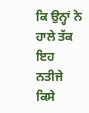ਕਿ ਉਨ੍ਹਾਂ ਨੇ ਹਾਲੇ ਤੱਕ ਇਹ ਨਤੀਜੇ ਕਿਸੇ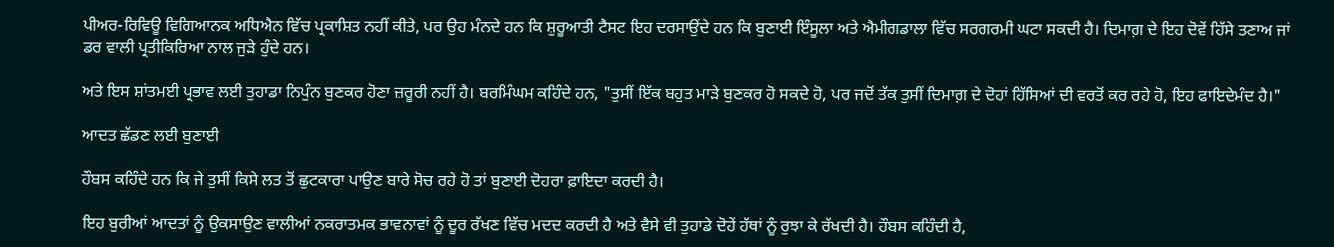ਪੀਅਰ-ਰਿਵਿਊ ਵਿਗਿਆਨਕ ਅਧਿਐਨ ਵਿੱਚ ਪ੍ਰਕਾਸ਼ਿਤ ਨਹੀਂ ਕੀਤੇ, ਪਰ ਉਹ ਮੰਨਦੇ ਹਨ ਕਿ ਸ਼ੁਰੂਆਤੀ ਟੈਸਟ ਇਹ ਦਰਸਾਉਂਦੇ ਹਨ ਕਿ ਬੁਣਾਈ ਇੰਸੂਲਾ ਅਤੇ ਐਮੀਗਡਾਲਾ ਵਿੱਚ ਸਰਗਰਮੀ ਘਟਾ ਸਕਦੀ ਹੈ। ਦਿਮਾਗ਼ ਦੇ ਇਹ ਦੋਵੇਂ ਹਿੱਸੇ ਤਣਾਅ ਜਾਂ ਡਰ ਵਾਲੀ ਪ੍ਰਤੀਕਿਰਿਆ ਨਾਲ ਜੁੜੇ ਹੁੰਦੇ ਹਨ।

ਅਤੇ ਇਸ ਸ਼ਾਂਤਮਈ ਪ੍ਰਭਾਵ ਲਈ ਤੁਹਾਡਾ ਨਿਪੁੰਨ ਬੁਣਕਰ ਹੋਣਾ ਜ਼ਰੂਰੀ ਨਹੀਂ ਹੈ। ਬਰਮਿੰਘਮ ਕਹਿੰਦੇ ਹਨ, "ਤੁਸੀਂ ਇੱਕ ਬਹੁਤ ਮਾੜੇ ਬੁਣਕਰ ਹੋ ਸਕਦੇ ਹੋ, ਪਰ ਜਦੋਂ ਤੱਕ ਤੁਸੀਂ ਦਿਮਾਗ਼ ਦੇ ਦੋਹਾਂ ਹਿੱਸਿਆਂ ਦੀ ਵਰਤੋਂ ਕਰ ਰਹੇ ਹੋ, ਇਹ ਫਾਇਦੇਮੰਦ ਹੈ।"

ਆਦਤ ਛੱਡਣ ਲਈ ਬੁਣਾਈ

ਹੌਬਸ ਕਹਿੰਦੇ ਹਨ ਕਿ ਜੇ ਤੁਸੀਂ ਕਿਸੇ ਲਤ ਤੋਂ ਛੁਟਕਾਰਾ ਪਾਉਣ ਬਾਰੇ ਸੋਚ ਰਹੇ ਹੋ ਤਾਂ ਬੁਣਾਈ ਦੋਹਰਾ ਫ਼ਾਇਦਾ ਕਰਦੀ ਹੈ।

ਇਹ ਬੁਰੀਆਂ ਆਦਤਾਂ ਨੂੰ ਉਕਸਾਉਣ ਵਾਲੀਆਂ ਨਕਰਾਤਮਕ ਭਾਵਨਾਵਾਂ ਨੂੰ ਦੂਰ ਰੱਖਣ ਵਿੱਚ ਮਦਦ ਕਰਦੀ ਹੈ ਅਤੇ ਵੈਸੇ ਵੀ ਤੁਹਾਡੇ ਦੋਹੇਂ ਹੱਥਾਂ ਨੂੰ ਰੁਝਾ ਕੇ ਰੱਖਦੀ ਹੈ। ਹੌਬਸ ਕਹਿੰਦੀ ਹੈ,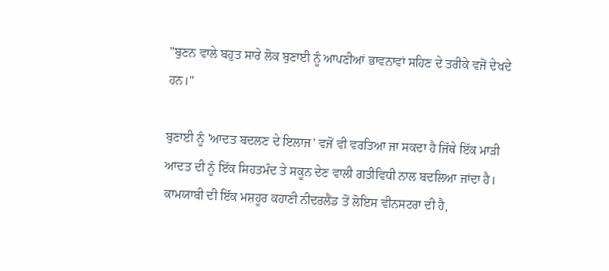"ਬੁਣਨ ਵਾਲੇ ਬਹੁਤ ਸਾਰੇ ਲੋਕ ਬੁਣਾਈ ਨੂੰ ਆਪਣੀਆਂ ਭਾਵਨਾਵਾਂ ਸਹਿਣ ਦੇ ਤਰੀਕੇ ਵਜੋਂ ਦੇਖਦੇ ਹਨ।"

ਬੁਣਾਈ ਨੂੰ 'ਆਦਤ ਬਦਲਣ ਦੇ ਇਲਾਜ' ਵਜੋਂ ਵੀ ਵਰਤਿਆ ਜਾ ਸਕਦਾ ਹੈ ਜਿੱਥੇ ਇੱਕ ਮਾੜੀ ਆਦਤ ਦੀ ਨੂੰ ਇੱਕ ਸਿਹਤਮੰਦ ਤੇ ਸਕੂਨ ਦੇਣ ਵਾਲੀ ਗਤੀਵਿਧੀ ਨਾਲ ਬਦਲਿਆ ਜਾਂਦਾ ਹੈ। ਕਾਮਯਾਬੀ ਦੀ ਇੱਕ ਮਸ਼ਹੂਰ ਕਹਾਣੀ ਨੀਦਰਲੈਂਡ ਤੋਂ ਲੋਇਸ ਵੀਨਸਟਰਾ ਦੀ ਹੈ,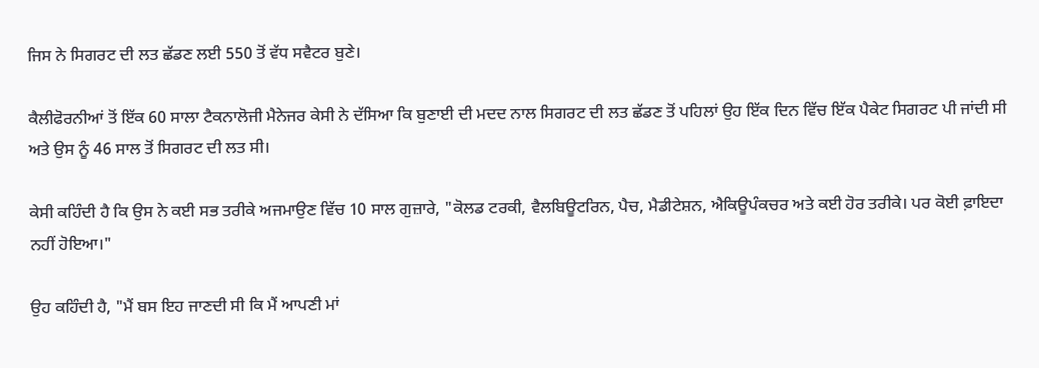ਜਿਸ ਨੇ ਸਿਗਰਟ ਦੀ ਲਤ ਛੱਡਣ ਲਈ 550 ਤੋਂ ਵੱਧ ਸਵੈਟਰ ਬੁਣੇ।

ਕੈਲੀਫੋਰਨੀਆਂ ਤੋਂ ਇੱਕ 60 ਸਾਲਾ ਟੈਕਨਾਲੋਜੀ ਮੈਨੇਜਰ ਕੇਸੀ ਨੇ ਦੱਸਿਆ ਕਿ ਬੁਣਾਈ ਦੀ ਮਦਦ ਨਾਲ ਸਿਗਰਟ ਦੀ ਲਤ ਛੱਡਣ ਤੋਂ ਪਹਿਲਾਂ ਉਹ ਇੱਕ ਦਿਨ ਵਿੱਚ ਇੱਕ ਪੈਕੇਟ ਸਿਗਰਟ ਪੀ ਜਾਂਦੀ ਸੀ ਅਤੇ ਉਸ ਨੂੰ 46 ਸਾਲ ਤੋਂ ਸਿਗਰਟ ਦੀ ਲਤ ਸੀ।

ਕੇਸੀ ਕਹਿੰਦੀ ਹੈ ਕਿ ਉਸ ਨੇ ਕਈ ਸਭ ਤਰੀਕੇ ਅਜਮਾਉਣ ਵਿੱਚ 10 ਸਾਲ ਗੁਜ਼ਾਰੇ, "ਕੋਲਡ ਟਰਕੀ, ਵੈਲਬਿਊਟਰਿਨ, ਪੈਚ, ਮੈਡੀਟੇਸ਼ਨ, ਐਕਿਊਪੰਕਚਰ ਅਤੇ ਕਈ ਹੋਰ ਤਰੀਕੇ। ਪਰ ਕੋਈ ਫ਼ਾਇਦਾ ਨਹੀਂ ਹੋਇਆ।"

ਉਹ ਕਹਿੰਦੀ ਹੈ, "ਮੈਂ ਬਸ ਇਹ ਜਾਣਦੀ ਸੀ ਕਿ ਮੈਂ ਆਪਣੀ ਮਾਂ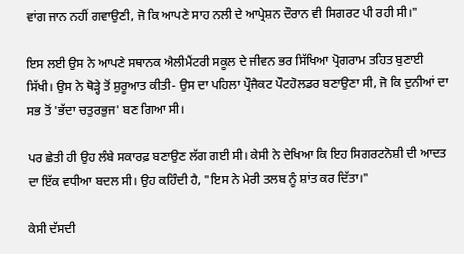ਵਾਂਗ ਜਾਨ ਨਹੀਂ ਗਵਾਉਣੀ, ਜੋ ਕਿ ਆਪਣੇ ਸਾਹ ਨਲੀ ਦੇ ਆਪ੍ਰੇਸ਼ਨ ਦੌਰਾਨ ਵੀ ਸਿਗਰਟ ਪੀ ਰਹੀ ਸੀ।"

ਇਸ ਲਈ ਉਸ ਨੇ ਆਪਣੇ ਸਥਾਨਕ ਐਲੀਮੈਂਟਰੀ ਸਕੂਲ ਦੇ ਜੀਵਨ ਭਰ ਸਿੱਖਿਆ ਪ੍ਰੋਗਰਾਮ ਤਹਿਤ ਬੁਣਾਈ ਸਿੱਖੀ। ਉਸ ਨੇ ਥੋੜ੍ਹੇ ਤੋਂ ਸ਼ੁਰੂਆਤ ਕੀਤੀ- ਉਸ ਦਾ ਪਹਿਲਾ ਪ੍ਰੌਜੈਕਟ ਪੌਟਹੋਲਡਰ ਬਣਾਉਣਾ ਸੀ, ਜੋ ਕਿ ਦੁਨੀਆਂ ਦਾ ਸਭ ਤੋਂ 'ਭੱਦਾ ਚਤੁਰਭੁਜ' ਬਣ ਗਿਆ ਸੀ।

ਪਰ ਛੇਤੀ ਹੀ ਉਹ ਲੰਬੇ ਸਕਾਰਫ਼ ਬਣਾਉਣ ਲੱਗ ਗਈ ਸੀ। ਕੇਸੀ ਨੇ ਦੇਖਿਆ ਕਿ ਇਹ ਸਿਗਰਟਨੋਸ਼ੀ ਦੀ ਆਦਤ ਦਾ ਇੱਕ ਵਧੀਆ ਬਦਲ ਸੀ। ਉਹ ਕਹਿੰਦੀ ਹੈ, "ਇਸ ਨੇ ਮੇਰੀ ਤਲਬ ਨੂੰ ਸ਼ਾਂਤ ਕਰ ਦਿੱਤਾ।"

ਕੇਸੀ ਦੱਸਦੀ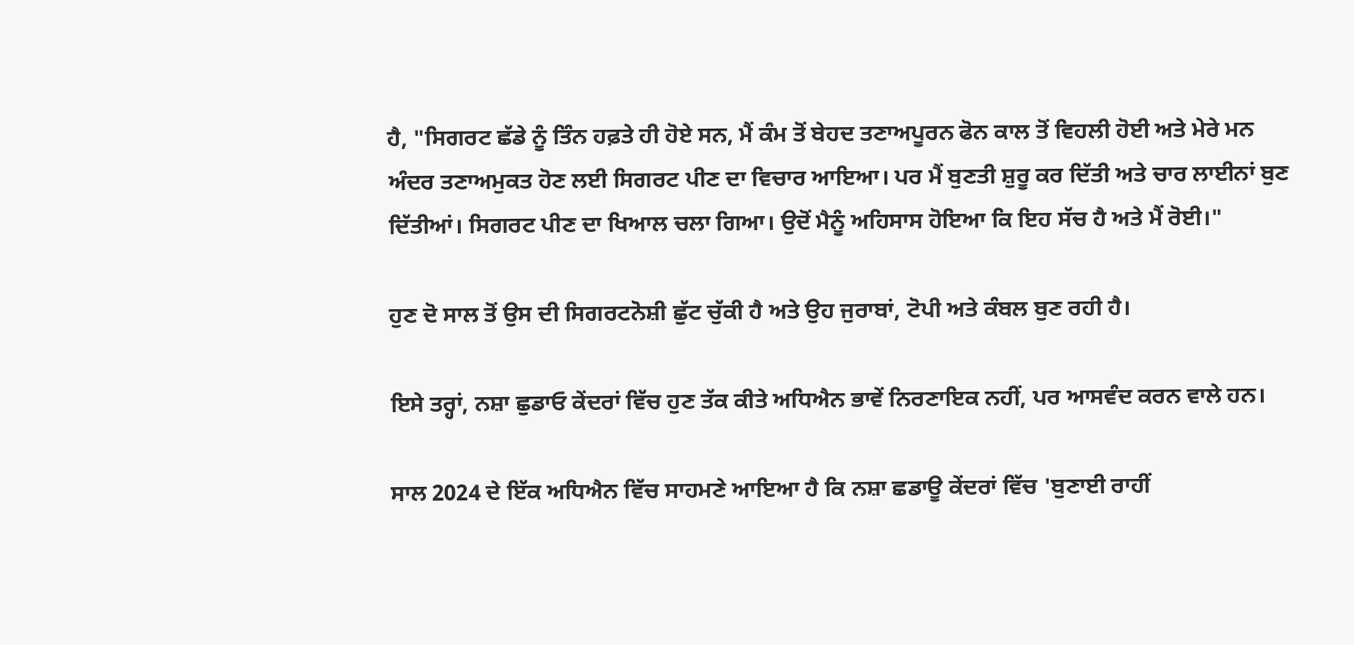ਹੈ, "ਸਿਗਰਟ ਛੱਡੇ ਨੂੰ ਤਿੰਨ ਹਫ਼ਤੇ ਹੀ ਹੋਏ ਸਨ, ਮੈਂ ਕੰਮ ਤੋਂ ਬੇਹਦ ਤਣਾਅਪੂਰਨ ਫੋਨ ਕਾਲ ਤੋਂ ਵਿਹਲੀ ਹੋਈ ਅਤੇ ਮੇਰੇ ਮਨ ਅੰਦਰ ਤਣਾਅਮੁਕਤ ਹੋਣ ਲਈ ਸਿਗਰਟ ਪੀਣ ਦਾ ਵਿਚਾਰ ਆਇਆ। ਪਰ ਮੈਂ ਬੁਣਤੀ ਸ਼ੁਰੂ ਕਰ ਦਿੱਤੀ ਅਤੇ ਚਾਰ ਲਾਈਨਾਂ ਬੁਣ ਦਿੱਤੀਆਂ। ਸਿਗਰਟ ਪੀਣ ਦਾ ਖਿਆਲ ਚਲਾ ਗਿਆ। ਉਦੋਂ ਮੈਨੂੰ ਅਹਿਸਾਸ ਹੋਇਆ ਕਿ ਇਹ ਸੱਚ ਹੈ ਅਤੇ ਮੈਂ ਰੋਈ।"

ਹੁਣ ਦੋ ਸਾਲ ਤੋਂ ਉਸ ਦੀ ਸਿਗਰਟਨੋਸ਼ੀ ਛੁੱਟ ਚੁੱਕੀ ਹੈ ਅਤੇ ਉਹ ਜੁਰਾਬਾਂ, ਟੋਪੀ ਅਤੇ ਕੰਬਲ ਬੁਣ ਰਹੀ ਹੈ।

ਇਸੇ ਤਰ੍ਹਾਂ, ਨਸ਼ਾ ਛੁਡਾਓ ਕੇਂਦਰਾਂ ਵਿੱਚ ਹੁਣ ਤੱਕ ਕੀਤੇ ਅਧਿਐਨ ਭਾਵੇਂ ਨਿਰਣਾਇਕ ਨਹੀਂ, ਪਰ ਆਸਵੰਦ ਕਰਨ ਵਾਲੇ ਹਨ।

ਸਾਲ 2024 ਦੇ ਇੱਕ ਅਧਿਐਨ ਵਿੱਚ ਸਾਹਮਣੇ ਆਇਆ ਹੈ ਕਿ ਨਸ਼ਾ ਛਡਾਊ ਕੇਂਦਰਾਂ ਵਿੱਚ 'ਬੁਣਾਈ ਰਾਹੀਂ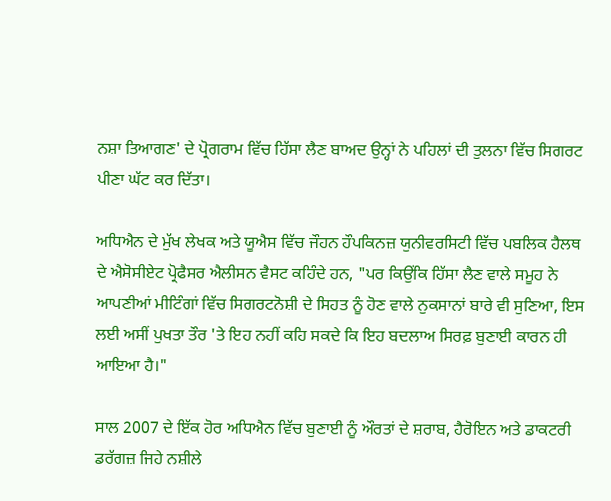ਨਸ਼ਾ ਤਿਆਗਣ' ਦੇ ਪ੍ਰੋਗਰਾਮ ਵਿੱਚ ਹਿੱਸਾ ਲੈਣ ਬਾਅਦ ਉਨ੍ਹਾਂ ਨੇ ਪਹਿਲਾਂ ਦੀ ਤੁਲਨਾ ਵਿੱਚ ਸਿਗਰਟ ਪੀਣਾ ਘੱਟ ਕਰ ਦਿੱਤਾ।

ਅਧਿਐਨ ਦੇ ਮੁੱਖ ਲੇਖਕ ਅਤੇ ਯੂਐਸ ਵਿੱਚ ਜੌਹਨ ਹੌਪਕਿਨਜ਼ ਯੁਨੀਵਰਸਿਟੀ ਵਿੱਚ ਪਬਲਿਕ ਹੈਲਥ ਦੇ ਐਸੋਸੀਏਟ ਪ੍ਰੋਫੈਸਰ ਐਲੀਸਨ ਵੈਸਟ ਕਹਿੰਦੇ ਹਨ, "ਪਰ ਕਿਉਂਕਿ ਹਿੱਸਾ ਲੈਣ ਵਾਲੇ ਸਮੂਹ ਨੇ ਆਪਣੀਆਂ ਮੀਟਿੰਗਾਂ ਵਿੱਚ ਸਿਗਰਟਨੋਸ਼ੀ ਦੇ ਸਿਹਤ ਨੂੰ ਹੋਣ ਵਾਲੇ ਨੁਕਸਾਨਾਂ ਬਾਰੇ ਵੀ ਸੁਣਿਆ, ਇਸ ਲਈ ਅਸੀਂ ਪੁਖਤਾ ਤੌਰ 'ਤੇ ਇਹ ਨਹੀਂ ਕਹਿ ਸਕਦੇ ਕਿ ਇਹ ਬਦਲਾਅ ਸਿਰਫ਼ ਬੁਣਾਈ ਕਾਰਨ ਹੀ ਆਇਆ ਹੈ।"

ਸਾਲ 2007 ਦੇ ਇੱਕ ਹੋਰ ਅਧਿਐਨ ਵਿੱਚ ਬੁਣਾਈ ਨੂੰ ਔਰਤਾਂ ਦੇ ਸ਼ਰਾਬ, ਹੈਰੋਇਨ ਅਤੇ ਡਾਕਟਰੀ ਡਰੱਗਜ਼ ਜਿਹੇ ਨਸ਼ੀਲੇ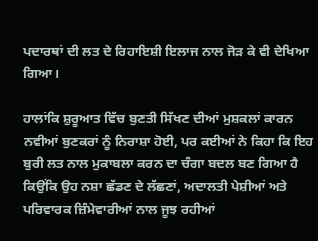ਪਦਾਰਥਾਂ ਦੀ ਲਤ ਦੇ ਰਿਹਾਇਸ਼ੀ ਇਲਾਜ ਨਾਲ ਜੋੜ ਕੇ ਵੀ ਦੇਖਿਆ ਗਿਆ।

ਹਾਲਾਂਕਿ ਸ਼ੁਰੂਆਤ ਵਿੱਚ ਬੁਣਤੀ ਸਿੱਖਣ ਦੀਆਂ ਮੁਸ਼ਕਲਾਂ ਕਾਰਨ ਨਵੀਆਂ ਬੁਣਕਰਾਂ ਨੂੰ ਨਿਰਾਸ਼ਾ ਹੋਈ, ਪਰ ਕਈਆਂ ਨੇ ਕਿਹਾ ਕਿ ਇਹ ਬੁਰੀ ਲਤ ਨਾਲ ਮੁਕਾਬਲਾ ਕਰਨ ਦਾ ਚੰਗਾ ਬਦਲ ਬਣ ਗਿਆ ਹੈ ਕਿਉਂਕਿ ਉਹ ਨਸ਼ਾ ਛੱਡਣ ਦੇ ਲੱਛਣਾਂ, ਅਦਾਲਤੀ ਪੇਸ਼ੀਆਂ ਅਤੇ ਪਰਿਵਾਰਕ ਜ਼ਿੰਮੇਵਾਰੀਆਂ ਨਾਲ ਜੂਝ ਰਹੀਆਂ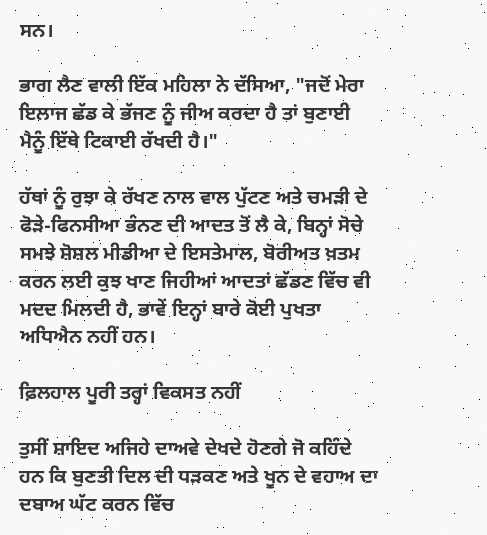ਸਨ।

ਭਾਗ ਲੈਣ ਵਾਲੀ ਇੱਕ ਮਹਿਲਾ ਨੇ ਦੱਸਿਆ, "ਜਦੋਂ ਮੇਰਾ ਇਲਾਜ ਛੱਡ ਕੇ ਭੱਜਣ ਨੂੰ ਜੀਅ ਕਰਦਾ ਹੈ ਤਾਂ ਬੁਣਾਈ ਮੈਨੂੰ ਇੱਥੇ ਟਿਕਾਈ ਰੱਖਦੀ ਹੈ।"

ਹੱਥਾਂ ਨੂੰ ਰੁਝਾ ਕੇ ਰੱਖਣ ਨਾਲ ਵਾਲ ਪੁੱਟਣ ਅਤੇ ਚਮੜੀ ਦੇ ਫੋੜੇ-ਫਿਨਸੀਆ ਭੰਨਣ ਦੀ ਆਦਤ ਤੋਂ ਲੈ ਕੇ, ਬਿਨ੍ਹਾਂ ਸੋਚੇ ਸਮਝੇ ਸ਼ੋਸ਼ਲ ਮੀਡੀਆ ਦੇ ਇਸਤੇਮਾਲ, ਬੋਰੀਅਤ ਖ਼ਤਮ ਕਰਨ ਲਈ ਕੁਝ ਖਾਣ ਜਿਹੀਆਂ ਆਦਤਾਂ ਛੱਡਣ ਵਿੱਚ ਵੀ ਮਦਦ ਮਿਲਦੀ ਹੈ, ਭਾਵੇਂ ਇਨ੍ਹਾਂ ਬਾਰੇ ਕੋਈ ਪੁਖਤਾ ਅਧਿਐਨ ਨਹੀਂ ਹਨ।

ਫ਼ਿਲਹਾਲ ਪੂਰੀ ਤਰ੍ਹਾਂ ਵਿਕਸਤ ਨਹੀਂ

ਤੁਸੀਂ ਸ਼ਾਇਦ ਅਜਿਹੇ ਦਾਅਵੇ ਦੇਖਦੇ ਹੋਣਗੇ ਜੋ ਕਹਿੰਦੇ ਹਨ ਕਿ ਬੁਣਤੀ ਦਿਲ ਦੀ ਧੜਕਣ ਅਤੇ ਖੂਨ ਦੇ ਵਹਾਅ ਦਾ ਦਬਾਅ ਘੱਟ ਕਰਨ ਵਿੱਚ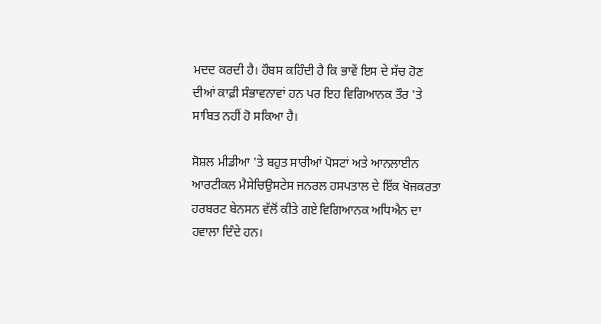ਮਦਦ ਕਰਦੀ ਹੈ। ਹੌਬਸ ਕਹਿੰਦੀ ਹੈ ਕਿ ਭਾਵੇਂ ਇਸ ਦੇ ਸੱਚ ਹੋਣ ਦੀਆਂ ਕਾਫ਼ੀ ਸੰਭਾਵਨਾਵਾਂ ਹਨ ਪਰ ਇਹ ਵਿਗਿਆਨਕ ਤੌਰ 'ਤੇ ਸਾਬਿਤ ਨਹੀਂ ਹੋ ਸਕਿਆ ਹੈ।

ਸੋਸ਼ਲ ਮੀਡੀਆ 'ਤੇ ਬਹੁਤ ਸਾਰੀਆਂ ਪੋਸਟਾਂ ਅਤੇ ਆਨਲਾਈਨ ਆਰਟੀਕਲ ਮੈਸੇਚਿਉਸਟੇਸ ਜਨਰਲ ਹਸਪਤਾਲ ਦੇ ਇੱਕ ਖੋਜਕਰਤਾ ਹਰਬਰਟ ਬੇਨਸਨ ਵੱਲੋਂ ਕੀਤੇ ਗਏ ਵਿਗਿਆਨਕ ਅਧਿਐਨ ਦਾ ਹਵਾਲਾ ਦਿੰਦੇ ਹਨ।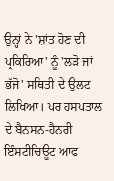ਉਨ੍ਹਾਂ ਨੇ 'ਸ਼ਾਂਤ ਹੋਣ ਦੀ ਪ੍ਰਕਿਰਿਆ' ਨੂੰ 'ਲੜੋ ਜਾਂ ਭੱਜੋ' ਸਥਿਤੀ ਦੇ ਉਲਟ ਲਿਖਿਆ। ਪਰ ਹਸਪਤਾਲ ਦੇ ਬੈਨਸਨ-ਹੈਨਰੀ ਇੰਸਟੀਚਿਊਟ ਆਫ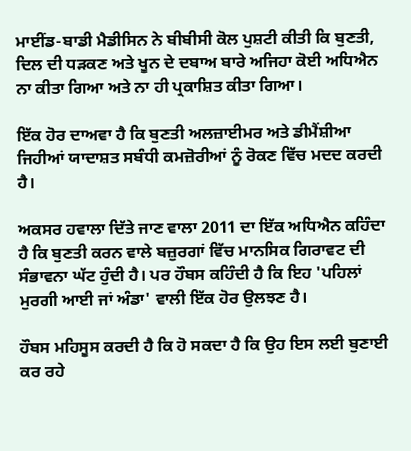ਮਾਈਂਡ-ਬਾਡੀ ਮੈਡੀਸਿਨ ਨੇ ਬੀਬੀਸੀ ਕੋਲ ਪੁਸ਼ਟੀ ਕੀਤੀ ਕਿ ਬੁਣਤੀ, ਦਿਲ ਦੀ ਧੜਕਣ ਅਤੇ ਖੂਨ ਦੇ ਦਬਾਅ ਬਾਰੇ ਅਜਿਹਾ ਕੋਈ ਅਧਿਐਨ ਨਾ ਕੀਤਾ ਗਿਆ ਅਤੇ ਨਾ ਹੀ ਪ੍ਰਕਾਸ਼ਿਤ ਕੀਤਾ ਗਿਆ।

ਇੱਕ ਹੋਰ ਦਾਅਵਾ ਹੈ ਕਿ ਬੁਣਤੀ ਅਲਜ਼ਾਈਮਰ ਅਤੇ ਡੀਮੈਂਸ਼ੀਆ ਜਿਹੀਆਂ ਯਾਦਾਸ਼ਤ ਸਬੰਧੀ ਕਮਜ਼ੋਰੀਆਂ ਨੂੰ ਰੋਕਣ ਵਿੱਚ ਮਦਦ ਕਰਦੀ ਹੈ।

ਅਕਸਰ ਹਵਾਲਾ ਦਿੱਤੇ ਜਾਣ ਵਾਲਾ 2011 ਦਾ ਇੱਕ ਅਧਿਐਨ ਕਹਿੰਦਾ ਹੈ ਕਿ ਬੁਣਤੀ ਕਰਨ ਵਾਲੇ ਬਜ਼ੁਰਗਾਂ ਵਿੱਚ ਮਾਨਸਿਕ ਗਿਰਾਵਟ ਦੀ ਸੰਭਾਵਨਾ ਘੱਟ ਹੁੰਦੀ ਹੈ। ਪਰ ਹੌਬਸ ਕਹਿੰਦੀ ਹੈ ਕਿ ਇਹ 'ਪਹਿਲਾਂ ਮੁਰਗੀ ਆਈ ਜਾਂ ਅੰਡਾ' ਵਾਲੀ ਇੱਕ ਹੋਰ ਉਲਝਣ ਹੈ।

ਹੌਬਸ ਮਹਿਸੂਸ ਕਰਦੀ ਹੈ ਕਿ ਹੋ ਸਕਦਾ ਹੈ ਕਿ ਉਹ ਇਸ ਲਈ ਬੁਣਾਈ ਕਰ ਰਹੇ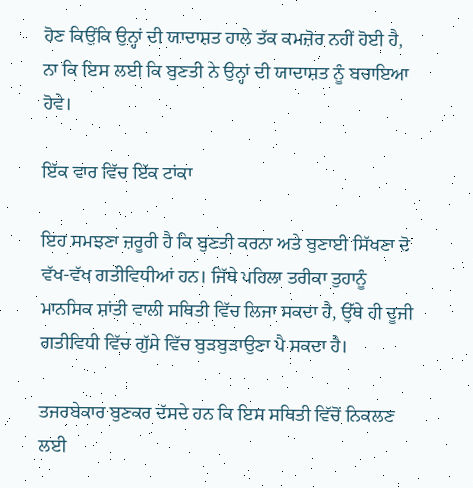ਹੋਣ ਕਿਉਂਕਿ ਉਨ੍ਹਾਂ ਦੀ ਯਾਦਾਸ਼ਤ ਹਾਲੇ ਤੱਕ ਕਮਜ਼ੋਰ ਨਹੀਂ ਹੋਈ ਹੈ, ਨਾ ਕਿ ਇਸ ਲਈ ਕਿ ਬੁਣਤੀ ਨੇ ਉਨ੍ਹਾਂ ਦੀ ਯਾਦਾਸ਼ਤ ਨੂੰ ਬਚਾਇਆ ਹੋਵੇ।

ਇੱਕ ਵਾਰ ਵਿੱਚ ਇੱਕ ਟਾਂਕਾ

ਇਹ ਸਮਝਣਾ ਜ਼ਰੂਰੀ ਹੈ ਕਿ ਬੁਣਤੀ ਕਰਨਾ ਅਤੇ ਬੁਣਾਈ ਸਿੱਖਣਾ ਦੋ ਵੱਖ-ਵੱਖ ਗਤੀਵਿਧੀਆਂ ਹਨ। ਜਿੱਥੇ ਪਹਿਲਾ ਤਰੀਕਾ ਤੁਹਾਨੂੰ ਮਾਨਸਿਕ ਸ਼ਾਂਤੀ ਵਾਲੀ ਸਥਿਤੀ ਵਿੱਚ ਲਿਜਾ ਸਕਦਾ ਹੈ, ਉੱਥੇ ਹੀ ਦੂਜੀ ਗਤੀਵਿਧੀ ਵਿੱਚ ਗੁੱਸੇ ਵਿੱਚ ਬੁੜਬੁੜਾਉਣਾ ਪੈ ਸਕਦਾ ਹੈ।

ਤਜਰਬੇਕਾਰ ਬੁਣਕਰ ਦੱਸਦੇ ਹਨ ਕਿ ਇਸ ਸਥਿਤੀ ਵਿੱਚੋਂ ਨਿਕਲਣ ਲਈ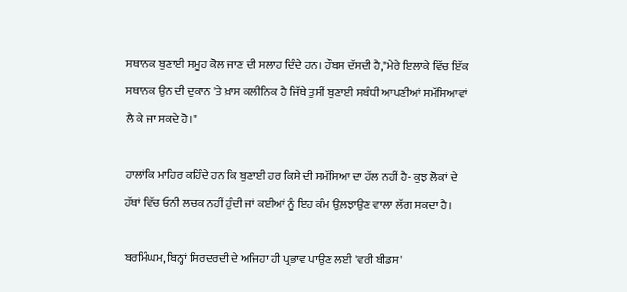ਸਥਾਨਕ ਬੁਣਾਈ ਸਮੂਹ ਕੋਲ ਜਾਣ ਦੀ ਸਲਾਹ ਦਿੰਦੇ ਹਨ। ਹੌਬਸ ਦੱਸਦੀ ਹੈ,"ਮੇਰੇ ਇਲਾਕੇ ਵਿੱਚ ਇੱਕ ਸਥਾਨਕ ਉਨ ਦੀ ਦੁਕਾਨ 'ਤੇ ਖ਼ਾਸ ਕਲੀਨਿਕ ਹੈ ਜਿੱਥੇ ਤੁਸੀਂ ਬੁਣਾਈ ਸਬੰਧੀ ਆਪਣੀਆਂ ਸਮੱਸਿਆਵਾਂ ਲੈ ਕੇ ਜਾ ਸਕਦੇ ਹੋ।"

ਹਾਲਾਂਕਿ ਮਾਹਿਰ ਕਹਿੰਦੇ ਹਨ ਕਿ ਬੁਣਾਈ ਹਰ ਕਿਸੇ ਦੀ ਸਮੱਸਿਆ ਦਾ ਹੱਲ ਨਹੀਂ ਹੈ- ਕੁਝ ਲੋਕਾਂ ਦੇ ਹੱਥਾਂ ਵਿੱਚ ਓਨੀ ਲਚਕ ਨਹੀਂ ਹੁੰਦੀ ਜਾਂ ਕਈਆਂ ਨੂੰ ਇਹ ਕੰਮ ਉਲ਼ਝਾਉਣ ਵਾਲਾ ਲੱਗ ਸਕਦਾ ਹੈ।

ਬਰਮਿੰਘਮ, ਬਿਨ੍ਹਾਂ ਸਿਰਦਰਦੀ ਦੇ ਅਜਿਹਾ ਹੀ ਪ੍ਰਭਾਵ ਪਾਉਣ ਲਈ 'ਵਰੀ ਬੀਡਸ'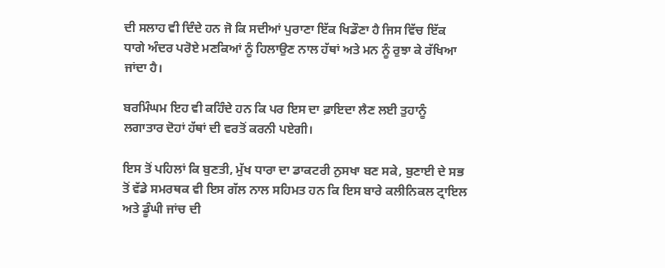ਦੀ ਸਲਾਹ ਵੀ ਦਿੰਦੇ ਹਨ ਜੋ ਕਿ ਸਦੀਆਂ ਪੁਰਾਣਾ ਇੱਕ ਖਿਡੌਣਾ ਹੈ ਜਿਸ ਵਿੱਚ ਇੱਕ ਧਾਗੇ ਅੰਦਰ ਪਰੋਏ ਮਣਕਿਆਂ ਨੂੰ ਹਿਲਾਉਣ ਨਾਲ ਹੱਥਾਂ ਅਤੇ ਮਨ ਨੂੰ ਰੁਝਾ ਕੇ ਰੱਖਿਆ ਜਾਂਦਾ ਹੈ।

ਬਰਮਿੰਘਮ ਇਹ ਵੀ ਕਹਿੰਦੇ ਹਨ ਕਿ ਪਰ ਇਸ ਦਾ ਫ਼ਾਇਦਾ ਲੈਣ ਲਈ ਤੁਹਾਨੂੰ ਲਗਾਤਾਰ ਦੋਹਾਂ ਹੱਥਾਂ ਦੀ ਵਰਤੋਂ ਕਰਨੀ ਪਏਗੀ।

ਇਸ ਤੋਂ ਪਹਿਲਾਂ ਕਿ ਬੁਣਤੀ, ਮੁੱਖ ਧਾਰਾ ਦਾ ਡਾਕਟਰੀ ਨੁਸਖਾ ਬਣ ਸਕੇ, ਬੁਣਾਈ ਦੇ ਸਭ ਤੋਂ ਵੱਡੇ ਸਮਰਥਕ ਵੀ ਇਸ ਗੱਲ ਨਾਲ ਸਹਿਮਤ ਹਨ ਕਿ ਇਸ ਬਾਰੇ ਕਲੀਨਿਕਲ ਟ੍ਰਾਇਲ ਅਤੇ ਡੂੰਘੀ ਜਾਂਚ ਦੀ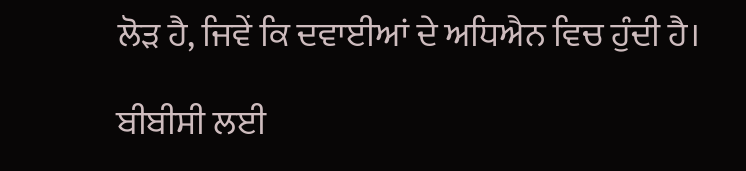ਲੋੜ ਹੈ, ਜਿਵੇਂ ਕਿ ਦਵਾਈਆਂ ਦੇ ਅਧਿਐਨ ਵਿਚ ਹੁੰਦੀ ਹੈ।

ਬੀਬੀਸੀ ਲਈ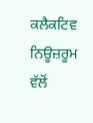ਕਲੈਕਟਿਵ ਨਿਊਜ਼ਰੂਮ ਵੱਲੋਂ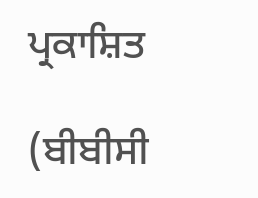ਪ੍ਰਕਾਸ਼ਿਤ

(ਬੀਬੀਸੀ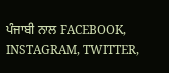ਪੰਜਾਬੀ ਨਾਲ FACEBOOK, INSTAGRAM, TWITTER,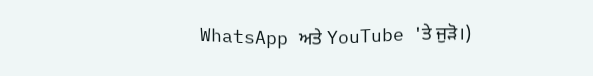WhatsApp ਅਤੇ YouTube 'ਤੇ ਜੁੜੋ।)